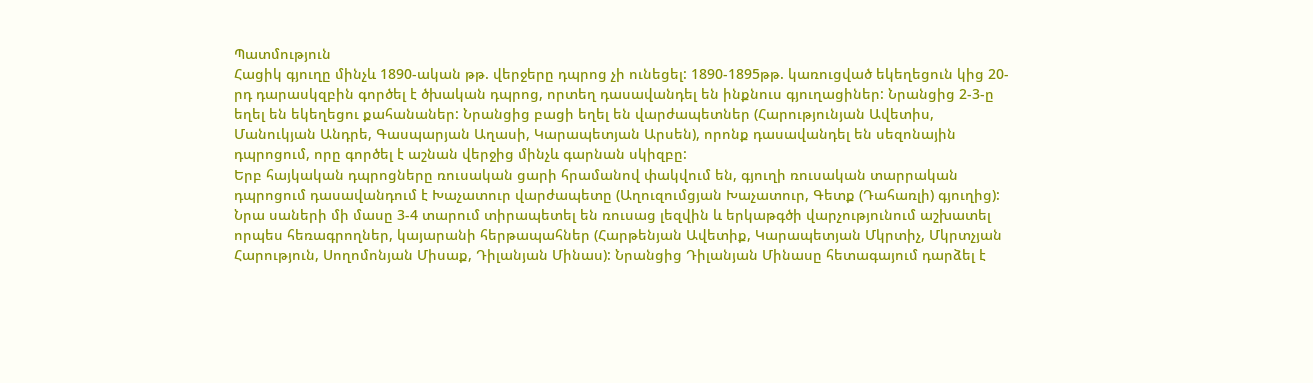Պատմություն
Հացիկ գյուղը մինչև 1890-ական թթ. վերջերը դպրոց չի ունեցել: 1890-1895թթ. կառուցված եկեղեցուն կից 20-րդ դարասկզբին գործել է ծխական դպրոց, որտեղ դասավանդել են ինքնուս գյուղացիներ: Նրանցից 2-3-ը եղել են եկեղեցու քահանաներ: Նրանցից բացի եղել են վարժապետներ (Հարությունյան Ավետիս, Մանուկյան Անդրե, Գասպարյան Աղասի, Կարապետյան Արսեն), որոնք դասավանդել են սեզոնային դպրոցում, որը գործել է աշնան վերջից մինչև գարնան սկիզբը:
Երբ հայկական դպրոցները ռուսական ցարի հրամանով փակվում են, գյուղի ռուսական տարրական դպրոցում դասավանդում է Խաչատուր վարժապետը (Աղուզումցյան Խաչատուր, Գետք (Դահառլի) գյուղից): Նրա սաների մի մասը 3-4 տարում տիրապետել են ռուսաց լեզվին և երկաթգծի վարչությունում աշխատել որպես հեռագրողներ, կայարանի հերթապահներ (Հարթենյան Ավետիք, Կարապետյան Մկրտիչ, Մկրտչյան Հարություն, Սողոմոնյան Միսաք, Դիլանյան Մինաս): Նրանցից Դիլանյան Մինասը հետագայում դարձել է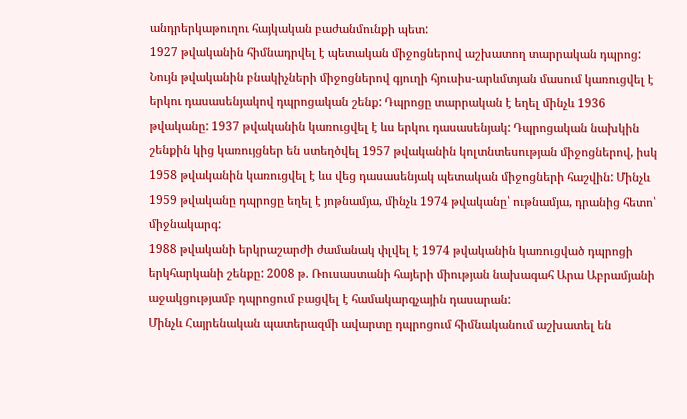անդրերկաթուղու հայկական բաժանմունքի պետ:
1927 թվականին հիմնադրվել է պետական միջոցներով աշխատող տարրական դպրոց: Նույն թվականին բնակիչների միջոցներով գյուղի հյուսիս-արևմտյան մասում կառուցվել է երկու դասասենյակով դպրոցական շենք: Դպրոցը տարրական է եղել մինչև 1936 թվականը: 1937 թվականին կառուցվել է ևս երկու դասասենյակ: Դպրոցական նախկին շենքին կից կառույցներ են ստեղծվել 1957 թվականին կոլտնտեսության միջոցներով, իսկ 1958 թվականին կառուցվել է ևս վեց դասասենյակ պետական միջոցների հաշվին: Մինչև 1959 թվականը դպրոցը եղել է յոթնամյա, մինչև 1974 թվականը՝ ութնամյա, դրանից հետո՝ միջնակարգ:
1988 թվականի երկրաշարժի ժամանակ փլվել է 1974 թվականին կառուցված դպրոցի երկհարկանի շենքը: 2008 թ. Ռուսաստանի հայերի միության նախագահ Արա Աբրամյանի աջակցությամբ դպրոցում բացվել է համակարգչային դասարան:
Մինչև Հայրենական պատերազմի ավարտը դպրոցում հիմնականում աշխատել են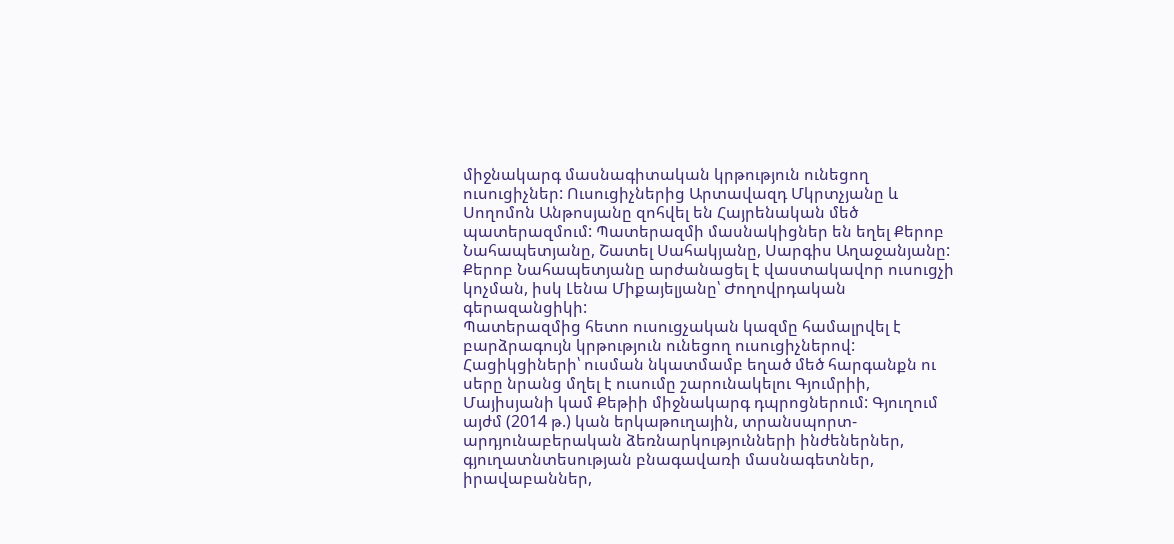միջնակարգ մասնագիտական կրթություն ունեցող ուսուցիչներ: Ուսուցիչներից Արտավազդ Մկրտչյանը և Սողոմոն Անթոսյանը զոհվել են Հայրենական մեծ պատերազմում: Պատերազմի մասնակիցներ են եղել Քերոբ Նահապետյանը, Շատել Սահակյանը, Սարգիս Աղաջանյանը: Քերոբ Նահապետյանը արժանացել է վաստակավոր ուսուցչի կոչման, իսկ Լենա Միքայելյանը՝ Ժողովրդական գերազանցիկի:
Պատերազմից հետո ուսուցչական կազմը համալրվել է բարձրագույն կրթություն ունեցող ուսուցիչներով: Հացիկցիների՝ ուսման նկատմամբ եղած մեծ հարգանքն ու սերը նրանց մղել է ուսումը շարունակելու Գյումրիի, Մայիսյանի կամ Քեթիի միջնակարգ դպրոցներում: Գյուղում այժմ (2014 թ.) կան երկաթուղային, տրանսպորտ-արդյունաբերական ձեռնարկությունների ինժեներներ, գյուղատնտեսության բնագավառի մասնագետներ, իրավաբաններ,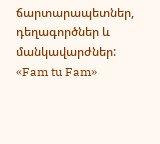ճարտարապետներ, դեղագործներ և մանկավարժներ:
«Fam tu Fam»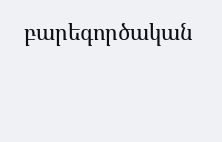բարեգործական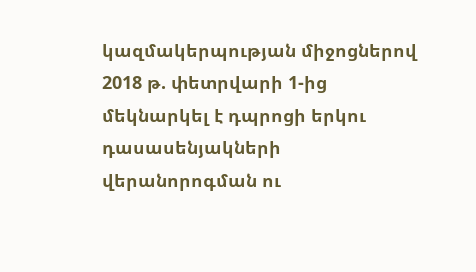կազմակերպության միջոցներով 2018 թ. փետրվարի 1-ից մեկնարկել է դպրոցի երկու դասասենյակների վերանորոգման ու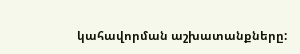կահավորման աշխատանքները: